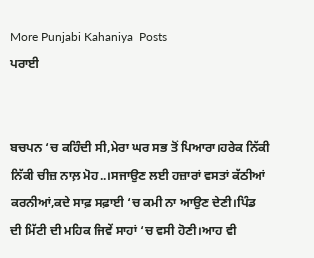More Punjabi Kahaniya  Posts
ਪਰਾਈ


ਬਚਪਨ ‘ਚ ਕਹਿੰਦੀ ਸੀ,ਮੇਰਾ ਘਰ ਸਭ ਤੋਂ ਪਿਆਰਾ।ਹਰੇਕ ਨਿੱਕੀ ਨਿੱਕੀ ਚੀਜ਼ ਨਾਲ਼ ਮੋਹ..।ਸਜਾਉਣ ਲਈ ਹਜ਼ਾਰਾਂ ਵਸਤਾਂ ਕੱਠੀਆਂ ਕਰਨੀਆਂ,ਕਦੇ ਸਾਫ਼ ਸਫ਼ਾਈ ‘ਚ ਕਮੀ ਨਾ ਆਉਣ ਦੇਣੀ।ਪਿੰਡ ਦੀ ਮਿੱਟੀ ਦੀ ਮਹਿਕ ਜਿਵੇਂ ਸਾਹਾਂ ‘ਚ ਵਸੀ ਹੋਣੀ।ਆਹ ਵੀ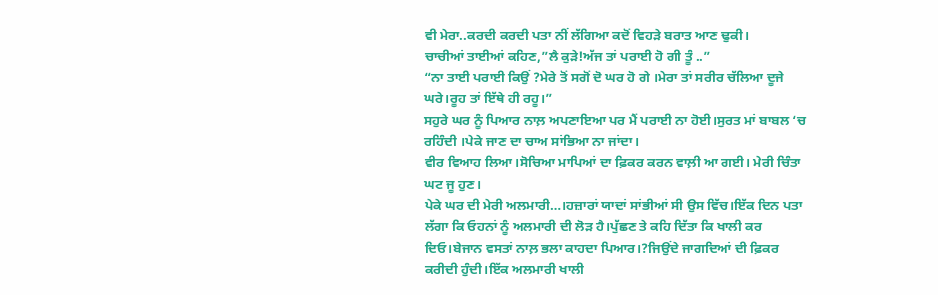ਵੀ ਮੇਰਾ..ਕਰਦੀ ਕਰਦੀ ਪਤਾ ਨੀਂ ਲੱਗਿਆ ਕਦੋਂ ਵਿਹੜੇ ਬਰਾਤ ਆਣ ਢੁਕੀ।
ਚਾਚੀਆਂ ਤਾਈਆਂ ਕਹਿਣ,”ਲੈ ਕੁੜੇ!ਅੱਜ ਤਾਂ ਪਰਾਈ ਹੋ ਗੀ ਤੂੰ ..”
“ਨਾ ਤਾਈ ਪਰਾਈ ਕਿਉਂ ?ਮੇਰੇ ਤੋਂ ਸਗੋਂ ਦੋ ਘਰ ਹੋ ਗੇ ।ਮੇਰਾ ਤਾਂ ਸਰੀਰ ਚੱਲਿਆ ਦੂਜੇ ਘਰੇ।ਰੂਹ ਤਾਂ ਇੱਥੇ ਹੀ ਰਹੂ।”
ਸਹੁਰੇ ਘਰ ਨੂੰ ਪਿਆਰ ਨਾਲ਼ ਅਪਣਾਇਆ ਪਰ ਮੈਂ ਪਰਾਈ ਨਾ ਹੋਈ।ਸੁਰਤ ਮਾਂ ਬਾਬਲ ‘ਚ ਰਹਿੰਦੀ ।ਪੇਕੇ ਜਾਣ ਦਾ ਚਾਅ ਸਾਂਭਿਆ ਨਾ ਜਾਂਦਾ।
ਵੀਰ ਵਿਆਹ ਲਿਆ।ਸੋਚਿਆ ਮਾਪਿਆਂ ਦਾ ਫ਼ਿਕਰ ਕਰਨ ਵਾਲ਼ੀ ਆ ਗਈ। ਮੇਰੀ ਚਿੰਤਾ ਘਟ ਜੂ ਹੁਣ।
ਪੇਕੇ ਘਰ ਦੀ ਮੇਰੀ ਅਲਮਾਰੀ…।ਹਜ਼ਾਰਾਂ ਯਾਦਾਂ ਸਾਂਭੀਆਂ ਸੀ ਉਸ ਵਿੱਚ।ਇੱਕ ਦਿਨ ਪਤਾ ਲੱਗਾ ਕਿ ਓਹਨਾਂ ਨੂੰ ਅਲਮਾਰੀ ਦੀ ਲੋੜ ਹੈ।ਪੁੱਛਣ ਤੇ ਕਹਿ ਦਿੱਤਾ ਕਿ ਖਾਲੀ ਕਰ ਦਿਓ।ਬੇਜਾਨ ਵਸਤਾਂ ਨਾਲ਼ ਭਲਾ ਕਾਹਦਾ ਪਿਆਰ।?ਜਿਉਂਦੇ ਜਾਗਦਿਆਂ ਦੀ ਫ਼ਿਕਰ ਕਰੀਦੀ ਹੁੰਦੀ।ਇੱਕ ਅਲਮਾਰੀ ਖਾਲੀ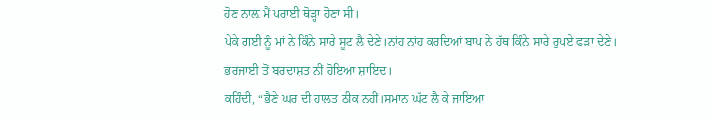ਹੋਣ ਨਾਲ਼ ਮੈਂ ਪਰਾਈ ਥੋੜ੍ਹਾ ਹੋਣਾ ਸੀ।
ਪੇਕੇ ਗਈ ਨੂੰ ਮਾਂ ਨੇ ਕਿੰਨੇ ਸਾਰੇ ਸੂਟ ਲੈ ਦੇਣੇ।ਨਾਂਹ ਨਾਂਹ ਕਰਦਿਆਂ ਬਾਪ ਨੇ ਹੱਥ ਕਿੰਨੇ ਸਾਰੇ ਰੁਪਏ ਫੜਾ ਦੇਣੇ।
ਭਰਜਾਈ ਤੋਂ ਬਰਦਾਸ਼ਤ ਨੀਂ ਹੋਇਆ ਸ਼ਾਇਦ।
ਕਹਿੰਦੀ, “ਭੈਣੇ ਘਰ ਦੀ ਹਾਲਤ ਠੀਕ ਨਹੀਂ।ਸਮਾਨ ਘੱਟ ਲੈ ਕੇ ਜਾਇਆ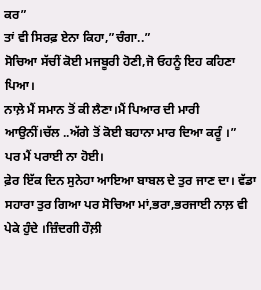ਕਰ”
ਤਾਂ ਵੀ ਸਿਰਫ਼ ਏਨਾ ਕਿਹਾ,”ਚੰਗਾ..”
ਸੋਚਿਆ ਸੱਚੀਂ ਕੋਈ ਮਜਬੂਰੀ ਹੋਣੀ,ਜੋ ਓਹਨੂੰ ਇਹ ਕਹਿਣਾ ਪਿਆ।
ਨਾਲ਼ੇ ਮੈਂ ਸਮਾਨ ਤੋਂ ਕੀ ਲੈਣਾ।ਮੈਂ ਪਿਆਰ ਦੀ ਮਾਰੀ ਆਉਨੀਂ।ਚੱਲ ..ਅੱਗੇ ਤੋਂ ਕੋਈ ਬਹਾਨਾ ਮਾਰ ਦਿਆ ਕਰੂੰ ।”
ਪਰ ਮੈਂ ਪਰਾਈ ਨਾ ਹੋਈ।
ਫ਼ੇਰ ਇੱਕ ਦਿਨ ਸੁਨੇਹਾ ਆਇਆ ਬਾਬਲ ਦੇ ਤੁਰ ਜਾਣ ਦਾ। ਵੱਡਾ ਸਹਾਰਾ ਤੁਰ ਗਿਆ ਪਰ ਸੋਚਿਆ ਮਾਂ,ਭਰਾ,ਭਰਜਾਈ ਨਾਲ਼ ਵੀ ਪੇਕੇ ਹੁੰਦੇ ।ਜ਼ਿੰਦਗੀ ਹੌਲ਼ੀ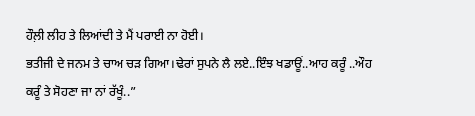ਹੌਲ਼ੀ ਲੀਹ ਤੇ ਲਿਆਂਦੀ ਤੇ ਮੈਂ ਪਰਾਈ ਨਾ ਹੋਈ।
ਭਤੀਜੀ ਦੇ ਜਨਮ ਤੇ ਚਾਅ ਚੜ ਗਿਆ।ਢੇਰਾਂ ਸੁਪਨੇ ਲੈ ਲਏ..ਇੰਝ ਖਡਾਊਂ..ਆਹ ਕਰੂੰ ..ਔਹ ਕਰੂੰ ਤੇ ਸੋਹਣਾ ਜਾ ਨਾਂ ਰੱਖੂੰ..”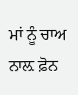ਮਾਂ ਨੂੰ ਚਾਅ ਨਾਲ਼ ਫ਼ੋਨ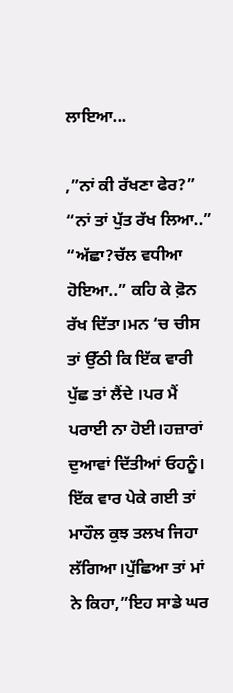ਲਾਇਆ...

,”ਨਾਂ ਕੀ ਰੱਖਣਾ ਫੇਰ?”
“ਨਾਂ ਤਾਂ ਪੁੱਤ ਰੱਖ ਲਿਆ..”
“ਅੱਛਾ?ਚੱਲ ਵਧੀਆ ਹੋਇਆ..” ਕਹਿ ਕੇ ਫ਼ੋਨ ਰੱਖ ਦਿੱਤਾ।ਮਨ ‘ਚ ਚੀਸ ਤਾਂ ਉੱਠੀ ਕਿ ਇੱਕ ਵਾਰੀ ਪੁੱਛ ਤਾਂ ਲੈਂਦੇ ।ਪਰ ਮੈਂ ਪਰਾਈ ਨਾ ਹੋਈ।ਹਜ਼ਾਰਾਂ ਦੁਆਵਾਂ ਦਿੱਤੀਆਂ ਓਹਨੂੰ।
ਇੱਕ ਵਾਰ ਪੇਕੇ ਗਈ ਤਾਂ ਮਾਹੌਲ ਕੁਝ ਤਲਖ ਜਿਹਾ ਲੱਗਿਆ।ਪੁੱਛਿਆ ਤਾਂ ਮਾਂ ਨੇ ਕਿਹਾ,”ਇਹ ਸਾਡੇ ਘਰ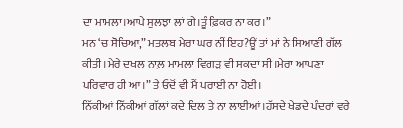ਦਾ ਮਾਮਲਾ।ਆਪੇ ਸੁਲਝਾ ਲਾਂ ਗੇ।ਤੂੰ ਫ਼ਿਕਰ ਨਾ ਕਰ।”
ਮਨ ‘ਚ ਸੋਚਿਆ,” ਮਤਲਬ ਮੇਰਾ ਘਰ ਨੀਂ ਇਹ?ਊਂ ਤਾਂ ਮਾਂ ਨੇ ਸਿਆਣੀ ਗੱਲ ਕੀਤੀ।ਮੇਰੇ ਦਖਲ ਨਾਲ਼ ਮਾਮਲਾ ਵਿਗੜ ਵੀ ਸਕਦਾ ਸੀ।ਮੇਰਾ ਆਪਣਾ ਪਰਿਵਾਰ ਹੀ ਆ।” ਤੇ ਓਦੋਂ ਵੀ ਮੈਂ ਪਰਾਈ ਨਾ ਹੋਈ।
ਨਿੱਕੀਆਂ ਨਿੱਕੀਆਂ ਗੱਲਾਂ ਕਦੇ ਦਿਲ ਤੇ ਨਾ ਲਾਈਆਂ।ਹੱਸਦੇ ਖੇਡਦੇ ਪੰਦਰਾਂ ਵਰੇ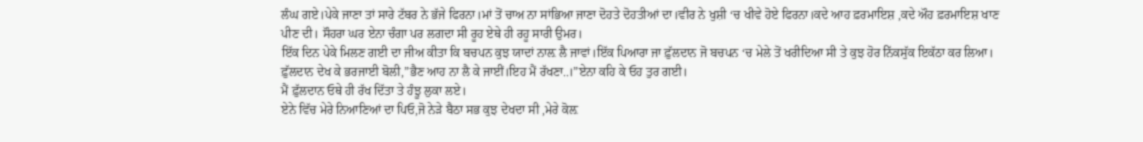ਲੰਘ ਗਏ।ਪੇਕੇ ਜਾਣਾ ਤਾਂ ਸਾਰੇ ਟੱਬਰ ਨੇ ਭੱਜੇ ਫਿਰਨਾ।ਮਾਂ ਤੋਂ ਚਾਅ ਨਾ ਸਾਂਭਿਆ ਜਾਣਾ ਦੋਹਤੇ ਦੋਹਤੀਆਂ ਦਾ।ਵੀਰ ਨੇ ਖੁਸ਼ੀ ‘ਚ ਖੀਵੇ ਹੋਏ ਫਿਰਨਾ।ਕਦੇ ਆਹ ਫ਼ਰਮਾਇਸ਼ ,ਕਦੇ ਔਹ ਫ਼ਰਮਾਇਸ਼ ਖਾਣ ਪੀਣ ਦੀ। ਸੌਹਰਾ ਘਰ ਏਨਾ ਚੰਗਾ ਪਰ ਲਗਦਾ ਸੀ ਰੂਹ ਏਥੇ ਹੀ ਰਹੂ ਸਾਰੀ ਉਮਰ।
ਇੱਕ ਦਿਨ ਪੇਕੇ ਮਿਲਣ ਗਈ ਦਾ ਜੀਅ ਕੀਤਾ ਕਿ ਬਚਪਨ ਕੁਝ ਯਾਦਾਂ ਨਾਲ਼ ਲੈ ਜਾਵਾਂ।ਇੱਕ ਪਿਆਰਾ ਜਾ ਫ਼ੁੱਲਦਾਨ ਜੋ ਬਚਪਨ ‘ਚ ਮੇਲੇ ਤੋਂ ਖਰੀਦਿਆ ਸੀ ਤੇ ਕੁਝ ਹੋਰ ਨਿੱਕਸੁੱਕ ਇਕੱਠਾ ਕਰ ਲਿਆ।
ਫ਼ੁੱਲਦਾਨ ਦੇਖ ਕੇ ਭਰਜਾਈ ਬੋਲੀ,”ਭੈਣ ਆਹ ਨਾ ਲੈ ਕੇ ਜਾਈਂ।ਇਹ ਮੈਂ ਰੱਖਣਾ..।”ਏਨਾ ਕਹਿ ਕੇ ਓਹ ਤੁਰ ਗਈ।
ਮੈਂ ਫ਼ੁੱਲਦਾਨ ਓਥੇ ਹੀ ਰੱਖ ਦਿੱਤਾ ਤੇ ਹੰਝੂ ਲੁਕਾ ਲਏ।
ਏਨੇ ਵਿੱਚ ਮੇਰੇ ਨਿਆਣਿਆਂ ਦਾ ਪਿਓ,ਜੋ ਨੇੜੇ ਬੈਠਾ ਸਭ ਕੁਝ ਦੇਖਦਾ ਸੀ ,ਮੇਰੇ ਕੋਲ਼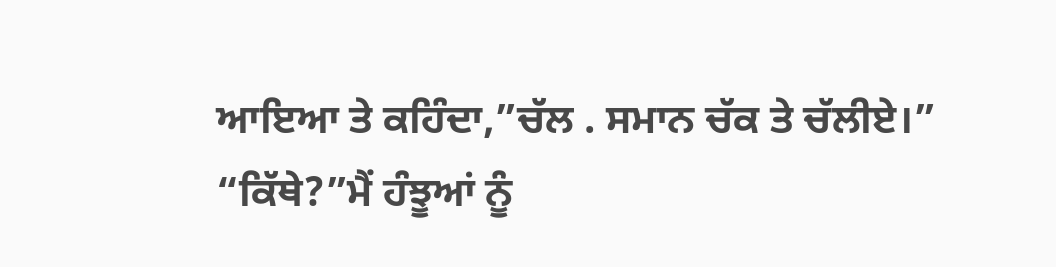ਆਇਆ ਤੇ ਕਹਿੰਦਾ,”ਚੱਲ . ਸਮਾਨ ਚੱਕ ਤੇ ਚੱਲੀਏ।”
“ਕਿੱਥੇ?”ਮੈਂ ਹੰਝੂਆਂ ਨੂੰ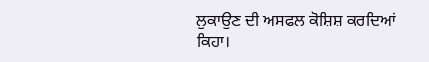ਲੁਕਾਉਣ ਦੀ ਅਸਫਲ ਕੋਸ਼ਿਸ਼ ਕਰਦਿਆਂ ਕਿਹਾ।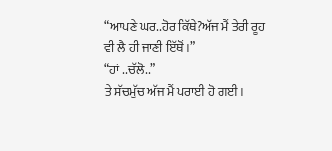“ਆਪਣੇ ਘਰ..ਹੋਰ ਕਿੱਥੇ?ਅੱਜ ਮੈਂ ਤੇਰੀ ਰੂਹ ਵੀ ਲੈ ਹੀ ਜਾਣੀ ਇੱਥੋਂ ।”
“ਹਾਂ ..ਚੱਲੋ..”
ਤੇ ਸੱਚਮੁੱਚ ਅੱਜ ਮੈਂ ਪਰਾਈ ਹੋ ਗਈ।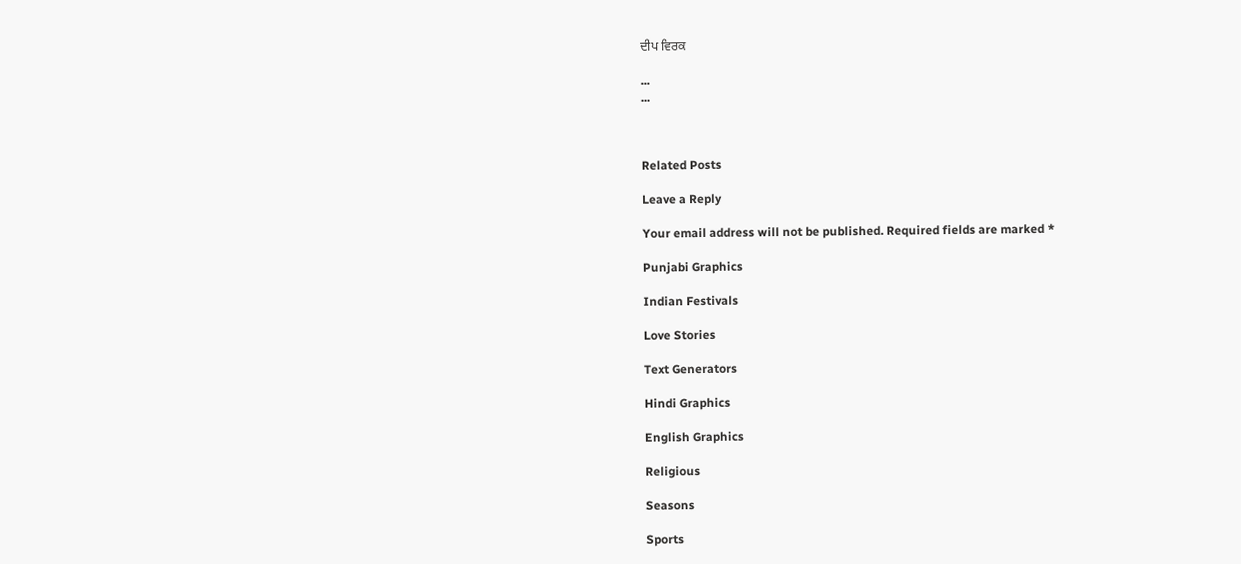ਦੀਪ ਵਿਰਕ

...
...



Related Posts

Leave a Reply

Your email address will not be published. Required fields are marked *

Punjabi Graphics

Indian Festivals

Love Stories

Text Generators

Hindi Graphics

English Graphics

Religious

Seasons

Sports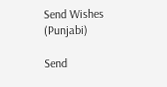Send Wishes (Punjabi)

Send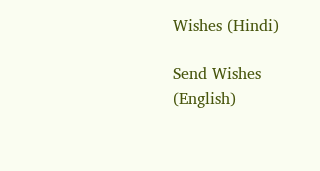Wishes (Hindi)

Send Wishes (English)